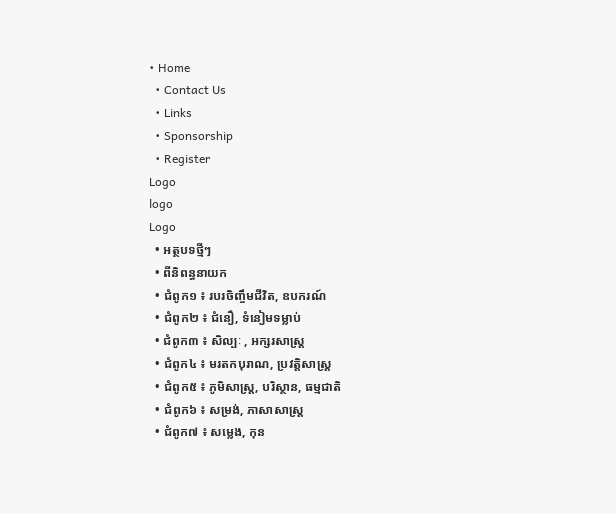• Home
  • Contact Us
  • Links
  • Sponsorship
  • Register
Logo
logo
Logo
  • អត្ថបទថ្មីៗ
  • ពីនិពន្ធនាយក
  • ជំពូក១ ៖ របរចិញ្ចឹមជីវិត, ឧបករណ៍
  • ជំពូក២ ៖ ជំនឿ, ទំនៀមទម្លាប់
  • ជំពូក៣ ៖ សិល្បៈ , អក្សរសាស្រ្ត
  • ជំពូក៤ ៖ មរតកបុរាណ, ប្រវត្តិសាស្រ្ត
  • ជំពូក៥ ៖ ភូមិសាស្រ្ត, បរិស្ថាន, ធម្មជាតិ
  • ជំពូក៦ ៖ សម្រង់, ភាសាសាស្រ្ត
  • ជំពូក៧ ៖ សម្លេង, កុន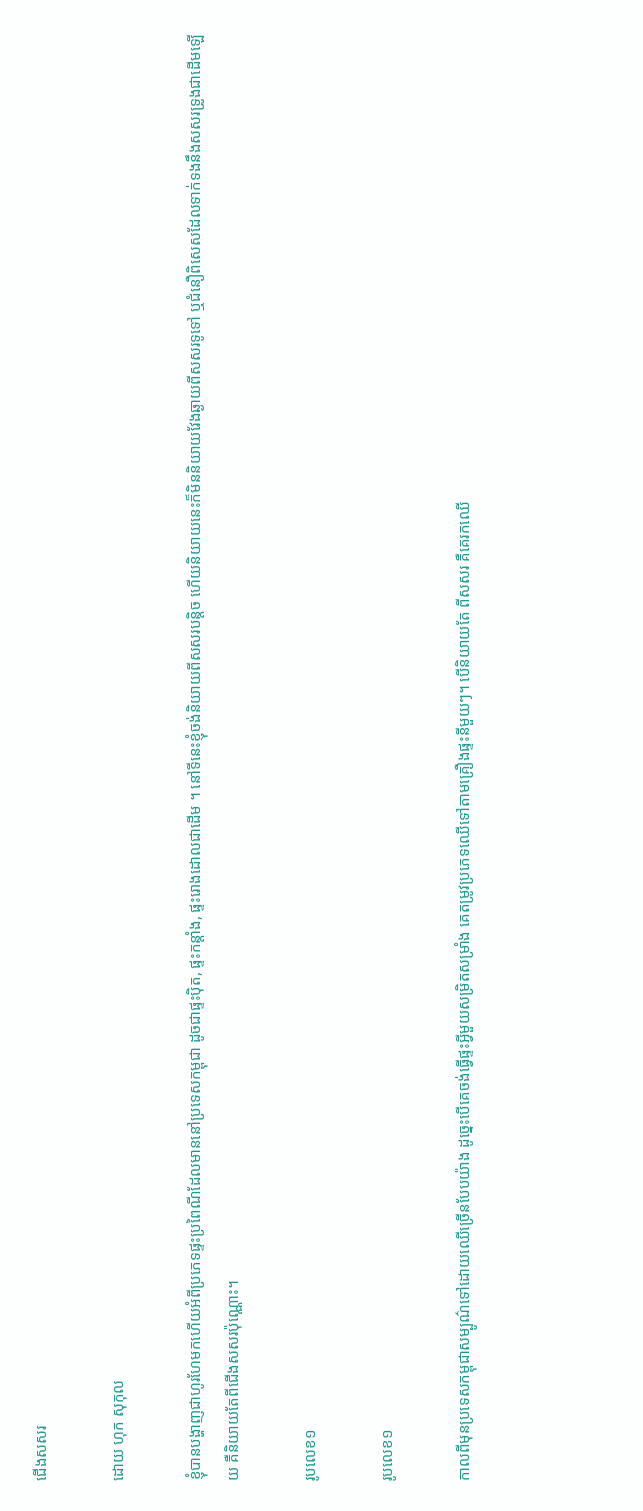ជើងសសរ

ដោយ ហុក សុកុល

ខ្ញុំបានបង្ហាញជាហូរហែមកហើយអំពីប្រភេទផ្ទះប្រពៃណីដែលមាននៅប្រទេសកម្ពុជា ដូចជាផ្ទះប៉ិត, ផ្ទះកន្តាំង, ផ្ទះរោងដោលជាដើម ។ នៅទីនេះខ្ញុំចង់និយាយពីសសរបន្តិច ហើយនិយាយនេះក៏មិននិយាយវែងឆ្ងាយពីសសរទូទៅ ឬជំនឿពិសេសដែលទាក់ទងនឹងសសរទ្រូងជាដើមឡើយ គឺនិយាយតែពីជើងសសរប៉ុណ្ណោះ។

រូបលេខ១

រូបលេខ១

កាលពីមុនប្រទេសកម្ពុជាសម្បូណ៌ទៅដោយឈើច្រើនបែបយ៉ាង ដូច្នេះបើគេចង់ធ្វើផ្ទះអ្វីមួយសម្រិតសម្រាំង គេតម្រូវប្រភេទឈើទៅតាមគ្រឿងផ្ទះនីមួយៗ។ បើនិយាយតែ ពីសសរ គឺគេរកឈើ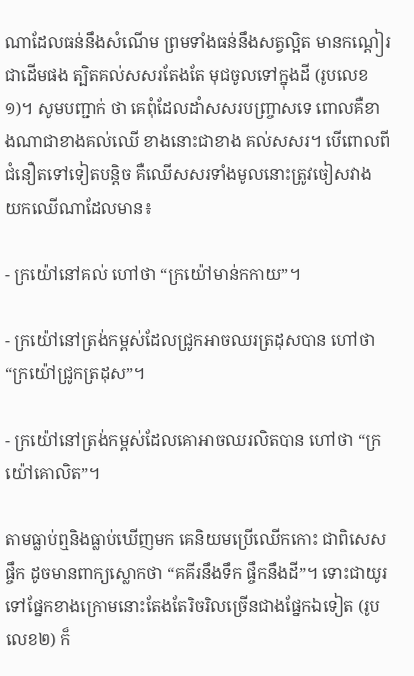ណាដែលធន់នឹងសំណើម ព្រមទាំងធន់នឹងសត្វល្អិត មានកណ្តៀរជាដើមផង ត្បិតគល់សសរតែងតែ មុជចូលទៅក្នុងដី (រូបលេខ១)។ សូមបញ្ជាក់ ថា គេពុំដែលដាំសសរបញ្ច្រាសទេ ពោលគឺខាងណាជាខាងគល់ឈើ ខាងនោះជាខាង គល់សសរ។ បើពោលពីជំនឿតទៅទៀតបន្តិច គឺឈើសសរទាំងមូលនោះត្រូវចៀសវាង យកឈើណាដែលមាន៖

- ក្រយ៉ៅនៅគល់ ហៅថា “ក្រយ៉ៅមាន់កកាយ”។

- ក្រយ៉ៅនៅត្រង់កម្ពស់ដែលជ្រូកអាចឈរត្រដុសបាន ហៅថា “ក្រយ៉ៅជ្រូកត្រដុស”។

- ក្រយ៉ៅនៅត្រង់កម្ពស់ដែលគោអាចឈរលិតបាន ហៅថា “ក្រយ៉ៅគោលិត”។

តាមធ្លាប់ឮនិងធ្លាប់ឃើញមក គេនិយមប្រើឈើកកោះ ជាពិសេសផ្ចឹក ដូចមានពាក្យស្លោកថា “គគីរនឹងទឹក ផ្ចឹកនឹងដី”។ ទោះជាយូរទៅផ្នែកខាងក្រោមនោះតែងតែរិចរិលច្រើនជាងផ្នែកឯទៀត (រូបលេខ២) ក៏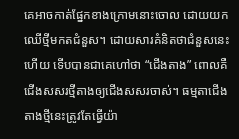គេអាចកាត់ផ្នែកខាងក្រោមនោះចោល ដោយយកឈើថ្មីមកតជំនួស។ ដោយសារគំនិតថាជំនួសនេះហើយ ទើបបានជាគេហៅថា “ជើងតាង” ពោលគឺជើងសសរថ្មីតាងឲ្យជើងសសរចាស់។ ធម្មតាជើងតាងថ្មីនេះត្រូវតែធ្វើយ៉ា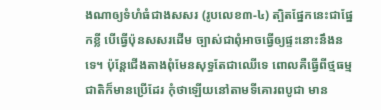ងណាឲ្យទំហំធំជាងសសរ (រូបលេខ៣-៤) ត្បិតផ្នែកនេះជាផ្នែកខ្លី បើធ្វើប៉ុនសសរដើម ច្បាស់ជាពុំអាចធ្វើឲ្យផ្ទះនោះនឹងនទេ។ ប៉ុន្តែជើងតាងពុំមែនសុទ្ធតែជាឈើទេ ពោលគឺធ្វើពីថ្មធម្មជាតិក៏មានប្រើដែរ កុំថាឡើយនៅតាមទីគោរពបូជា មាន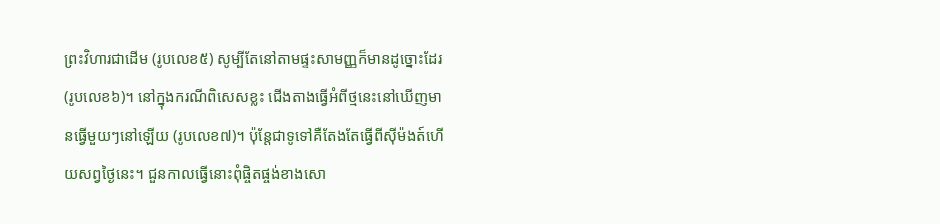ព្រះវិហារជាដើម (រូបលេខ៥) សូម្បីតែនៅតាមផ្ទះសាមញ្ញក៏មានដូច្នោះដែរ (រូបលេខ៦)។ នៅក្នុងករណីពិសេសខ្លះ ជើងតាងធ្វើអំពីថ្មនេះនៅឃើញមានធ្វើមួយៗនៅឡើយ (រូបលេខ៧)។ ប៉ុន្តែជាទូទៅគឺតែងតែធ្វើពីស៊ីម៉ងត៍ហើយសព្វថ្ងៃនេះ។ ជួនកាលធ្វើនោះពុំផ្ចិតផ្ចង់ខាងសោ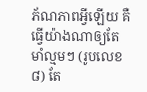ភ័ណភាពអ្វីឡើយ គឺធ្វើយ៉ាងណាឲ្យតែមាំល្មមៗ (រូបលេខ៨) តែ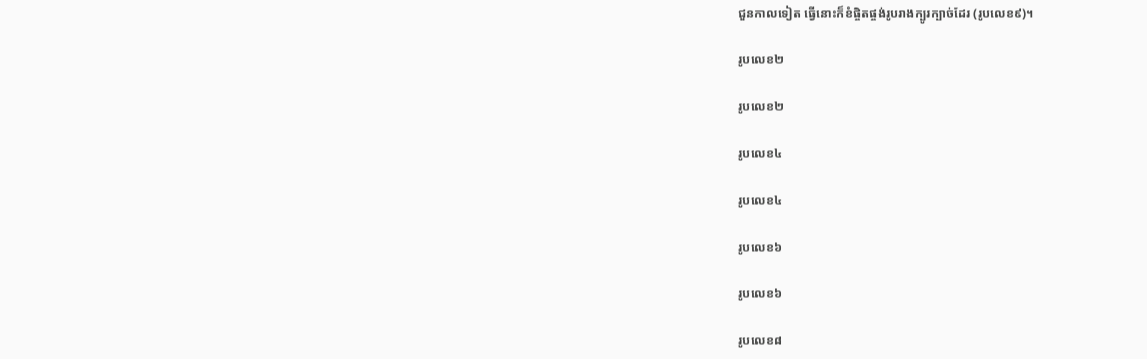ជួនកាលទៀត ធ្វើនោះក៏ខំផ្ចិតផ្ចង់រូបរាងក្បូរក្បាច់ដែរ (រូបលេខ៩)។

រូបលេខ២

រូបលេខ២

រូបលេខ៤

រូបលេខ៤

រូបលេខ៦

រូបលេខ៦

រូបលេខ៨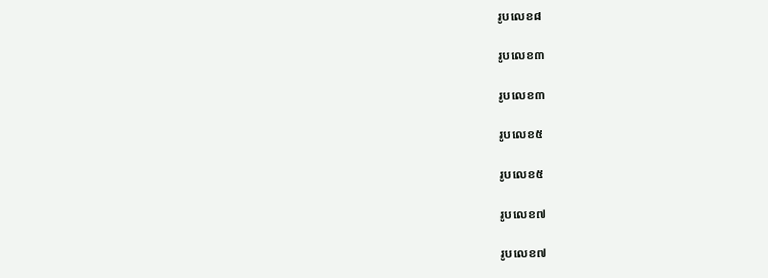រូបលេខ៨

រូបលេខ៣

រូបលេខ៣

រូបលេខ៥

រូបលេខ៥

រូបលេខ៧

រូបលេខ៧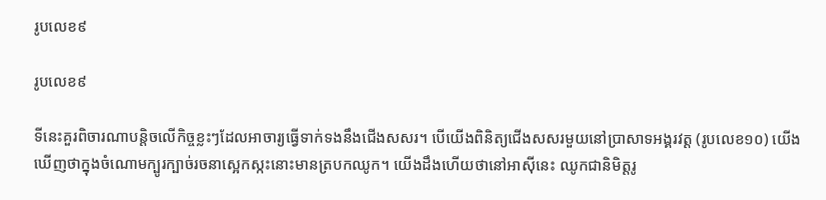រូបលេខ៩

រូបលេខ៩

ទីនេះគួរពិចារណាបន្តិចលើកិច្ចខ្លះៗដែលអាចារ្យធ្វើទាក់ទងនឹងជើងសសរ។ បើយើងពិនិត្យជើងសសរមួយនៅប្រាសាទអង្គរវត្ត (រូបលេខ១០) យើងឃើញថាក្នុងចំណោមក្បូរក្បាច់រចនាស្អេកស្កះនោះមានត្របកឈូក។ យើងដឹងហើយថានៅអាស៊ីនេះ ឈូកជានិមិត្តរូ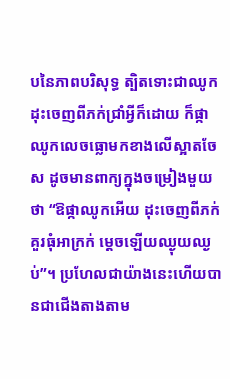បនៃភាពបរិសុទ្ធ ត្បិតទោះជាឈូកដុះចេញពីភក់ជ្រាំអ្វីក៏ដោយ ក៏ផ្កាឈូកលេចធ្លោមកខាងលើស្អាតចែស ដូចមានពាក្យក្នុងចម្រៀងមួយថា “ឱផ្កាឈូកអើយ ដុះចេញពីភក់ គួរធុំអាក្រក់ ម្តេចឡើយឈ្ងុយឈ្ងប់”។ ប្រហែលជាយ៉ាងនេះហើយបានជាជើងតាងតាម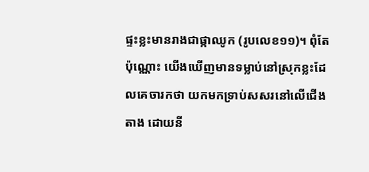ផ្ទះខ្លះមានរាងជាផ្កាឈូក (រូបលេខ១១)។ ពុំតែប៉ុណ្ណោះ យើងឃើញមានទម្លាប់នៅស្រុកខ្លះដែលគេចារកថា យកមកទ្រាប់សសរនៅលើជើងតាង ដោយនី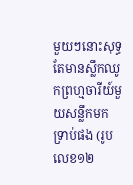មួយៗនោះសុទ្ធតែមានស្លឹកឈូកព្រហ្មចារីយ៍មួយសន្លឹកមកទ្រាប់ផង (រូបលេខ១២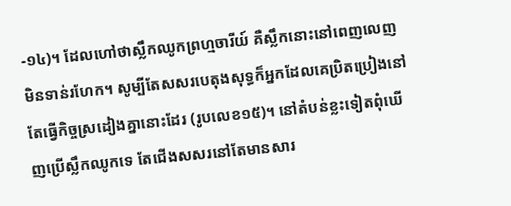-១៤)។ ដែលហៅថាស្លឹកឈូកព្រហ្មចារីយ៍ គឺស្លឹកនោះនៅពេញលេញ មិនទាន់រហែក។ សូម្បីតែសសរបេតុងសុទ្ធក៏អ្នកដែលគេប្រិតប្រៀងនៅតែធ្វើកិច្ចស្រដៀងគ្នានោះដែរ (រូបលេខ១៥)។ នៅតំបន់ខ្លះទៀតពុំឃើញប្រើស្លឹកឈូកទេ តែជើងសសរនៅតែមានសារ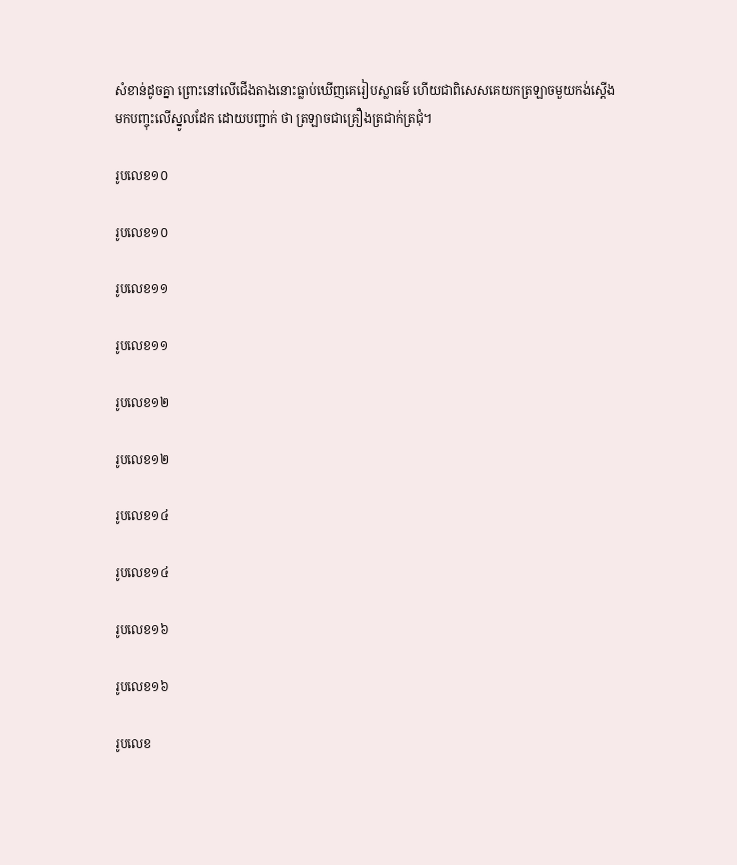សំខាន់ដូចគ្នា ព្រោះនៅលើជើងតាងនោះធ្លាប់ឃើញគេរៀបស្លាធម៌ ហើយជាពិសេសគេយកត្រឡាចមួយកង់ស្តើងមកបញ្ចុះលើស្នូលដែក ដោយបញ្ជាក់ ថា ត្រឡាចជាគ្រឿងត្រជាក់ត្រជុំ។

រូបលេខ១០

រូបលេខ១០

រូបលេខ១១

រូបលេខ១១

រូបលេខ១២

រូបលេខ១២

រូបលេខ១៤

រូបលេខ១៤

រូបលេខ១៦

រូបលេខ១៦

រូបលេខ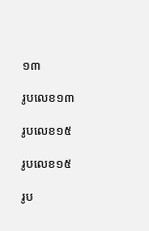១៣

រូបលេខ១៣

រូបលេខ១៥

រូបលេខ១៥

រូប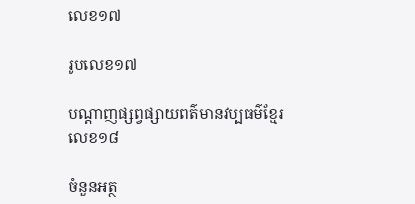លេខ១៧

រូបលេខ១៧

បណ្តាញផ្សព្វផ្សាយពត៌មានវប្បធម៌ខ្មែរលេខ១៨

ចំនួនអត្ថ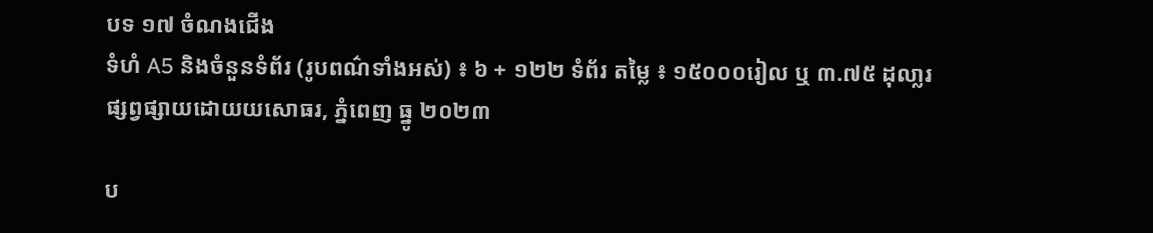បទ ១៧ ចំណងជើង
ទំហំ A5 និងចំនួនទំព័រ (រូបពណ៌ទាំងអស់) ៖ ៦ + ១២២ ទំព័រ តម្លៃ ៖ ១៥០០០រៀល ឬ ៣.៧៥ ដុលា្លរ
ផ្សព្វផ្សាយដោយយសោធរ, ភ្នំពេញ ធ្នូ ២០២៣

ប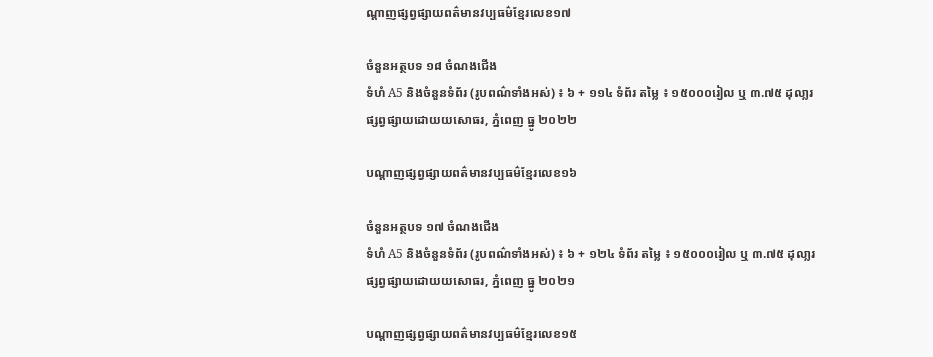ណ្តាញផ្សព្វផ្សាយពត៌មានវប្បធម៌ខ្មែរលេខ១៧

ចំនួនអត្ថបទ ១៨ ចំណងជើង
ទំហំ A5 និងចំនួនទំព័រ (រូបពណ៌ទាំងអស់) ៖ ៦ + ១១៤ ទំព័រ តម្លៃ ៖ ១៥០០០រៀល ឬ ៣.៧៥ ដុលា្លរ
ផ្សព្វផ្សាយដោយយសោធរ, ភ្នំពេញ ធ្នូ ២០២២

បណ្តាញផ្សព្វផ្សាយពត៌មានវប្បធម៌ខ្មែរលេខ១៦

ចំនួនអត្ថបទ ១៧ ចំណងជើង
ទំហំ A5 និងចំនួនទំព័រ (រូបពណ៌ទាំងអស់) ៖ ៦ + ១២៤ ទំព័រ តម្លៃ ៖ ១៥០០០រៀល ឬ ៣.៧៥ ដុលា្លរ
ផ្សព្វផ្សាយដោយយសោធរ, ភ្នំពេញ ធ្នូ ២០២១

បណ្តាញផ្សព្វផ្សាយពត៌មានវប្បធម៌ខ្មែរលេខ១៥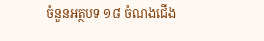ចំនួនអត្ថបទ ១៨ ចំណងជើង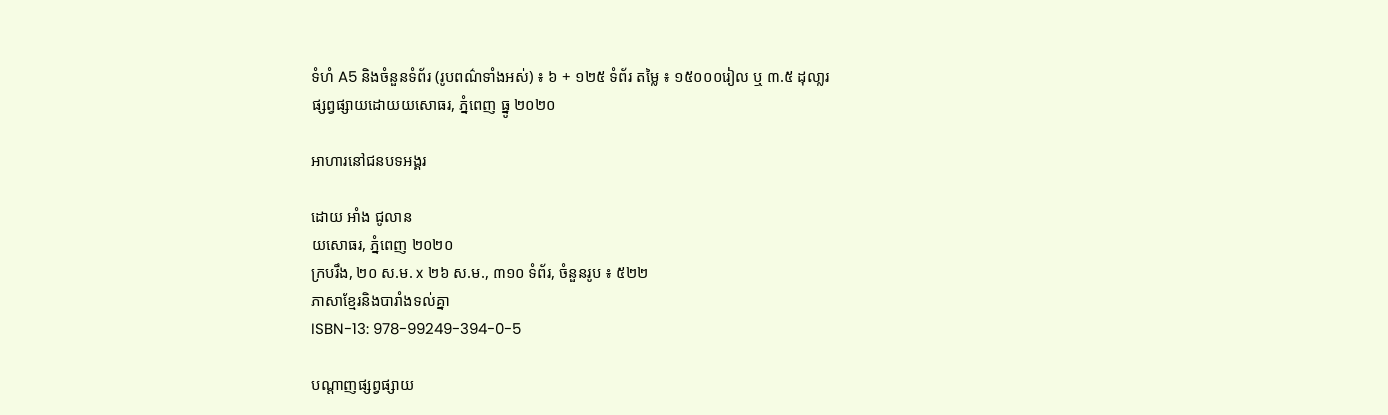ទំហំ A5 និងចំនួនទំព័រ (រូបពណ៌ទាំងអស់) ៖ ៦ + ១២៥ ទំព័រ តម្លៃ ៖ ១៥០០០រៀល ឬ ៣.៥ ដុលា្លរ
ផ្សព្វផ្សាយដោយយសោធរ, ភ្នំពេញ ធ្នូ ២០២០

អាហារនៅជនបទអង្គរ

ដោយ អាំង ជូលាន
យសោធរ, ភ្នំពេញ ២០២០
ក្របរឹង, ២០ ស.ម. x ២៦ ស.ម., ៣១០ ទំព័រ, ចំនួនរូប ៖ ៥២២
ភាសាខ្មែរនិងបារាំងទល់គ្នា
ISBN-13: 978-99249-394-0-5

បណ្តាញផ្សព្វផ្សាយ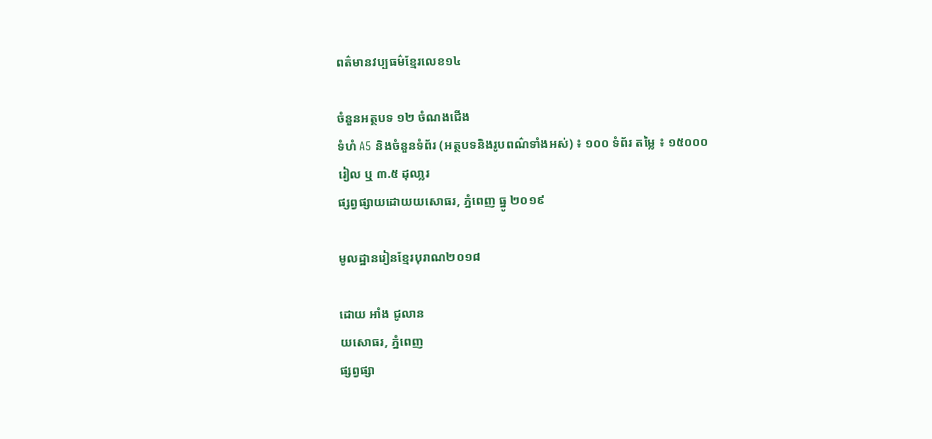ពត៌មានវប្បធម៌ខ្មែរលេខ១៤

ចំនួនអត្ថបទ ១២ ចំណងជើង
ទំហំ A5 និងចំនួនទំព័រ (អត្ថបទនិងរូបពណ៌ទាំងអស់) ៖ ១០០ ទំព័រ តម្លៃ ៖ ១៥០០០រៀល ឬ ៣.៥ ដុលា្លរ
ផ្សព្វផ្សាយដោយយសោធរ, ភ្នំពេញ ធ្នូ ២០១៩

មូលដ្ឋានរៀនខ្មែរបុរាណ២០១៨

ដោយ អាំង ជូលាន
យសោធរ, ភ្នំពេញ
ផ្សព្វផ្សា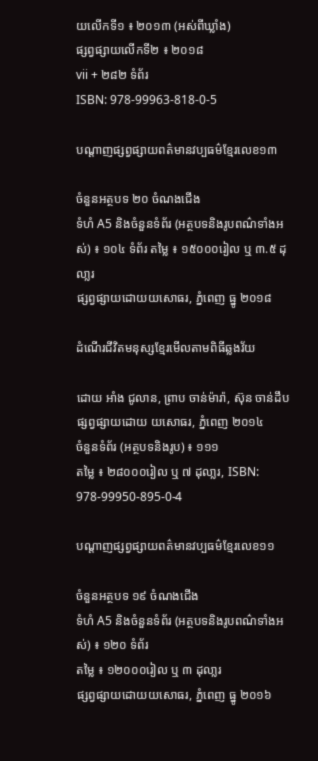យលើកទី១ ៖ ២០១៣ (អស់ពីឃ្លាំង)
ផ្សព្វផ្សាយលើកទី២ ៖ ២០១៨
vii + ២៨២ ទំព័រ
ISBN: 978-99963-818-0-5

បណ្តាញផ្សព្វផ្សាយពត៌មានវប្បធម៌ខ្មែរលេខ១៣

ចំនួនអត្ថបទ ២០ ចំណងជើង
ទំហំ A5 និងចំនួនទំព័រ (អត្ថបទនិងរូបពណ៌ទាំងអស់) ៖ ១០៤ ទំព័រ តម្លៃ ៖ ១៥០០០រៀល ឬ ៣.៥ ដុលា្លរ
ផ្សព្វផ្សាយដោយយសោធរ, ភ្នំពេញ ធ្នូ ២០១៨

ដំណើរជីវិតមនុស្សខ្មែរមើលតាមពិធីឆ្លងវ័យ

ដោយ អាំង ជូលាន, ព្រាប ចាន់ម៉ារ៉ា, ស៊ុន ចាន់ដឹប
ផ្សព្វផ្សាយដោយ យសោធរ, ភ្នំពេញ ២០១៤
ចំនួនទំព័រ (អត្ថបទនិងរូប) ៖ ១១១
តម្លៃ ៖ ២៨០០០រៀល ឬ ៧ ដុលា្លរ, ISBN: 978-99950-895-0-4

បណ្តាញផ្សព្វផ្សាយពត៌មានវប្បធម៌ខ្មែរលេខ១១

ចំនួនអត្ថបទ ១៩ ចំណងជើង
ទំហំ A5 និងចំនួនទំព័រ (អត្ថបទនិងរូបពណ៌ទាំងអស់) ៖ ១២០ ទំព័រ
តម្លៃ ៖ ១២០០០រៀល ឬ ៣ ដុលា្លរ
ផ្សព្វផ្សាយដោយយសោធរ, ភ្នំពេញ ធ្នូ ២០១៦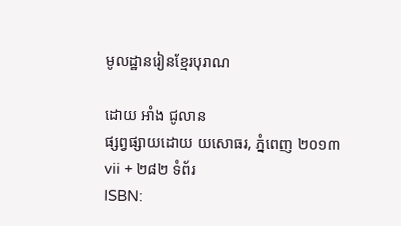មូលដ្ឋានរៀនខ្មែរបុរាណ

ដោយ អាំង ជូលាន
ផ្សព្វផ្សាយដោយ យសោធរ, ភ្នំពេញ ២០១៣
vii + ២៨២ ទំព័រ
ISBN: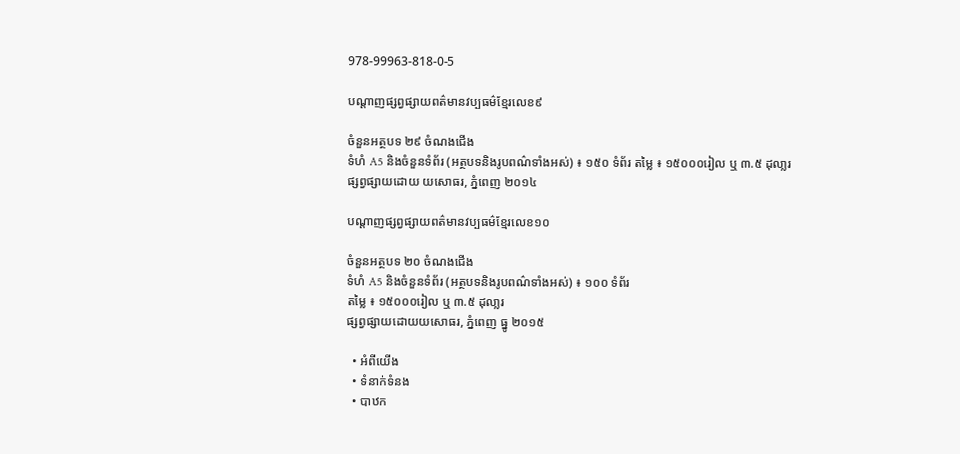978-99963-818-0-5

បណ្តាញផ្សព្វផ្សាយពត៌មានវប្បធម៌ខ្មែរលេខ៩

ចំនួនអត្ថបទ ២៩ ចំណងជើង
ទំហំ A5 និងចំនួនទំព័រ (អត្ថបទនិងរូបពណ៌ទាំងអស់) ៖ ១៥០ ទំព័រ តម្លៃ ៖ ១៥០០០រៀល ឬ ៣.៥ ដុលា្លរ
ផ្សព្វផ្សាយដោយ យសោធរ, ភ្នំពេញ ២០១៤

បណ្តាញផ្សព្វផ្សាយពត៌មានវប្បធម៌ខ្មែរលេខ១០

ចំនួនអត្ថបទ ២០ ចំណងជើង
ទំហំ A5 និងចំនួនទំព័រ (អត្ថបទនិងរូបពណ៌ទាំងអស់) ៖ ១០០ ទំព័រ
តម្លៃ ៖ ១៥០០០រៀល ឬ ៣.៥ ដុលា្លរ
ផ្សព្វផ្សាយដោយយសោធរ, ភ្នំពេញ ធ្នូ ២០១៥

  • អំពីយើង
  • ទំនាក់ទំនង
  • បាឋក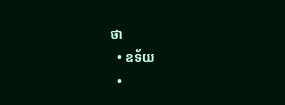ថា
  • ឧទ័យ
  •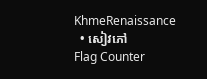KhmeRenaissance
  • សៀវភៅ
Flag Counter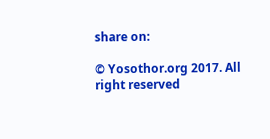share on:

© Yosothor.org 2017. All right reserved